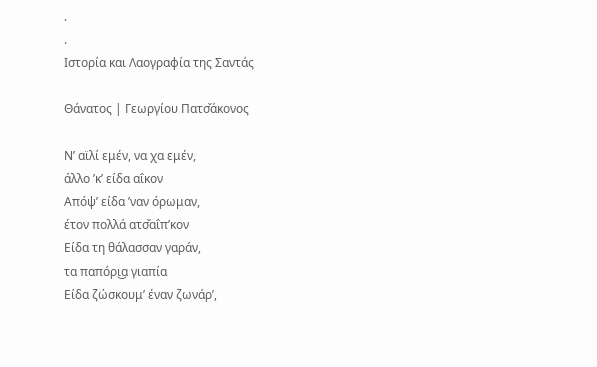.
.
Ιστορία και Λαογραφία της Σαντάς

Θάνατος | Γεωργίου Πατσ̌άκονος

Ν’ αϊλί εμέν, να χα εμέν,
άλλο ’κ’ είδα αΐκον
Απόψ’ είδα ’ναν όρωμαν,
έτον πολλά ατσ̌αΐπ’κον
Είδα τη θάλασσαν γαράν,
τα παπόρι͜α γιαπία
Είδα ζώσκουμ’ έναν ζωνάρ’,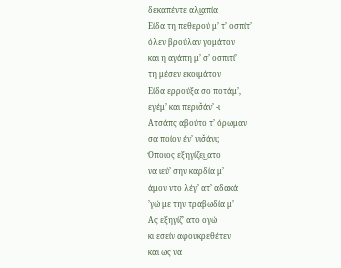δεκαπέντε αλι͜απία
Είδα τη πεθερού μ’ τ’ οσπίτ’
όλεν βρούλαν γομάτον
και η αγάπη μ’ σ’ οσπιτί’
τη μέσεν εκοιμάτον
Είδα ερρούξα σο ποτάμ’,
εγέμ’ και περισ̌άν’ -ι
Ατσάπς αβούτο τ’ όρωμαν
σα ποίον έν’ νισ̌άνι;
Όποιος εξηγίζει͜ ατο
να ιεύ’ σην καρδία μ’
άμον ντο λέγ’ ατ’ αδακά
’γώ με την τραβωδία μ’
Ας εξηγίζ’ ατο ογώ
κι εσείν αφουκρεθέτεν
και ως να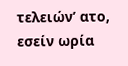τελειών’ ατο,
εσείν ωρία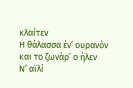κλαίτεν
Η θάλασσα έν’ ουρανόν
και το ζωνάρ’ ο ήλεν
Ν’ αϊλί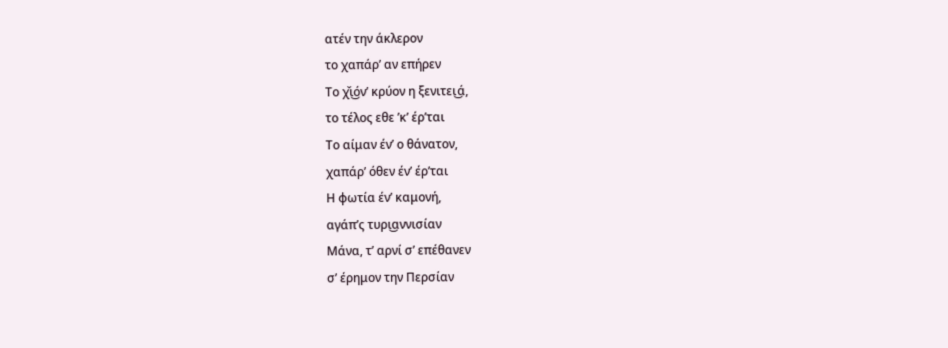ατέν την άκλερον
το χαπάρ’ αν επήρεν
Το χ̌ι͜όν’ κρύον η ξενιτει͜ά,
το τέλος εθε ’κ’ έρ’ται
Το αίμαν έν’ ο θάνατον,
χαπάρ’ όθεν έν’ έρ’ται
Η φωτία έν’ καμονή,
αγάπ’ς τυρι͜αννισίαν
Μάνα, τ’ αρνί σ’ επέθανεν
σ’ έρημον την Περσίαν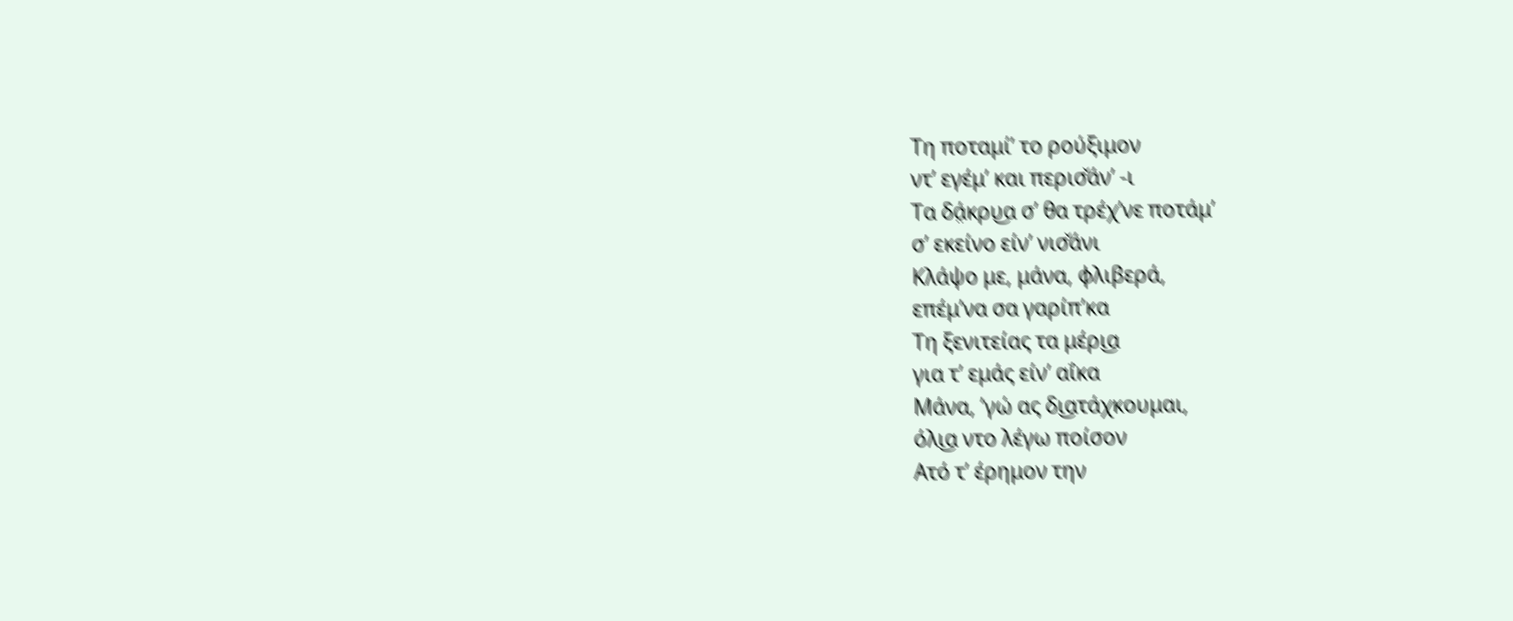Τη ποταμί’ το ρούξιμον
ντ’ εγέμ’ και περισ̌άν’ -ι
Τα δά̤κρυ͜α σ’ θα τρέχ’νε ποτάμ’
σ’ εκείνο είν’ νισ̌άνι
Κλάψο με, μάνα, φλιβερά,
επέμ’να σα γαρίπ’κα
Τη ξενιτείας τα μέρι͜α
για τ’ εμάς είν’ αΐκα
Μάνα, ’γώ ας δι͜ατάχκουμαι,
όλι͜α ντο λέγω ποίσον
Ατό τ’ έρημον την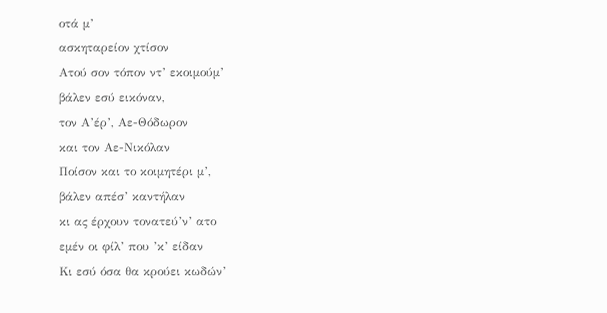οτά μ’
ασκηταρείον χτίσον
Ατού σον τόπον ντ’ εκοιμούμ’
βάλεν εσύ εικόναν,
τον Α’έρ’, Αε-Θόδωρον
και τον Αε-Νικόλαν
Ποίσον και το κοιμητέρι μ’,
βάλεν απέσ’ καντήλαν
κι ας έρχουν τονατεύ’ν’ ατο
εμέν οι φίλ’ που ’κ’ είδαν
Κι εσύ όσα θα κρούει κωδών’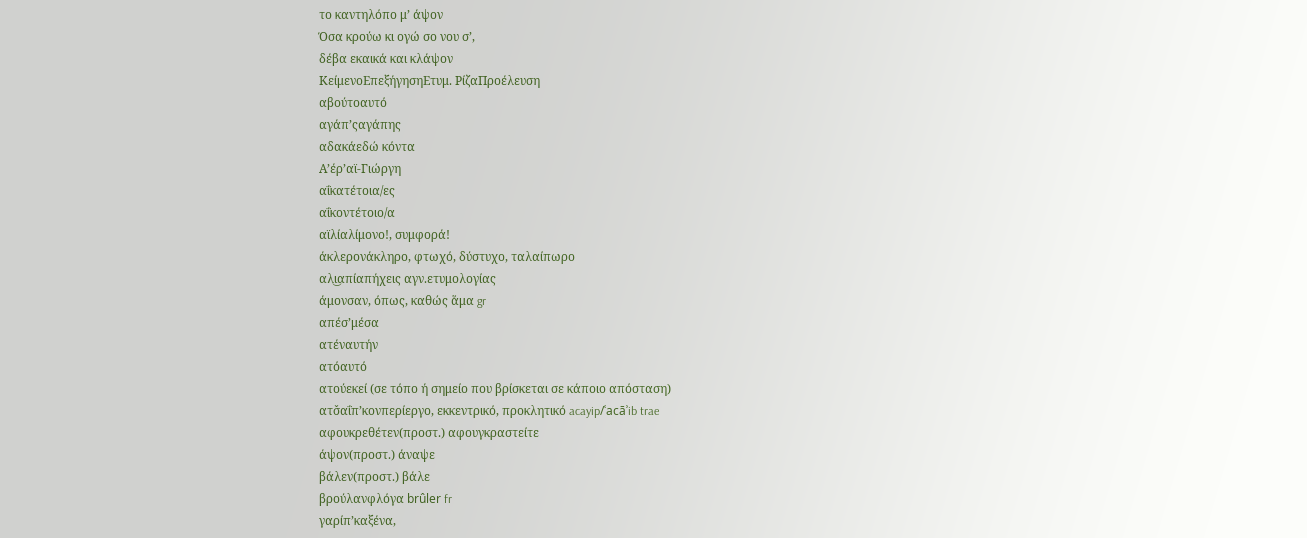το καντηλόπο μ’ άψον
Όσα κρούω κι ογώ σο νου σ’,
δέβα εκαικά και κλάψον
ΚείμενοΕπεξήγησηΕτυμ. ΡίζαΠροέλευση
αβούτοαυτό
αγάπ’ςαγάπης
αδακάεδώ κόντα
Α’έρ’αϊ-Γιώργη
αΐκατέτοια/ες
αΐκοντέτοιο/α
αϊλίαλίμονο!, συμφορά!
άκλερονάκληρο, φτωχό, δύστυχο, ταλαίπωρο
αλι͜απίαπήχεις αγν.ετυμολογίας
άμονσαν, όπως, καθώς ἅμα gr
απέσ’μέσα
ατέναυτήν
ατόαυτό
ατούεκεί (σε τόπο ή σημείο που βρίσκεται σε κάποιο απόσταση)
ατσ̌αΐπ’κονπερίεργο, εκκεντρικό, προκλητικό acayip/ʿacāʾib trae
αφουκρεθέτεν(προστ.) αφουγκραστείτε
άψον(προστ.) άναψε
βάλεν(προστ.) βάλε
βρούλανφλόγα brûler fr
γαρίπ’καξένα,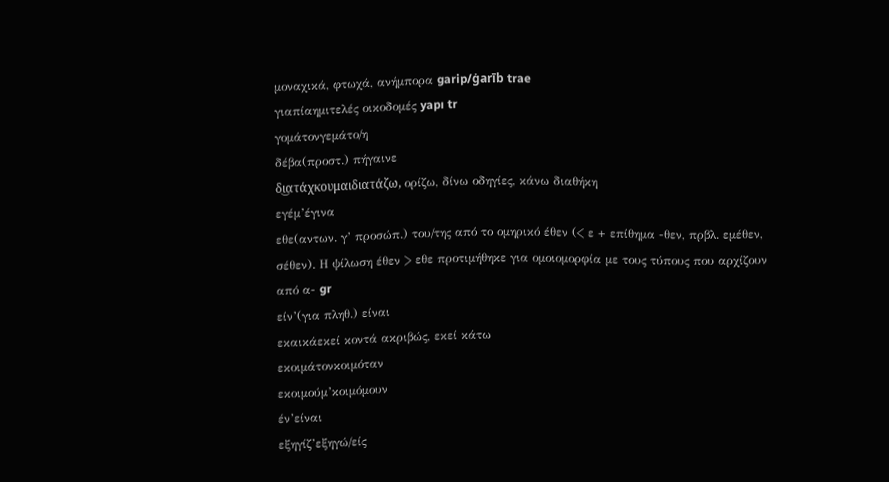μοναχικά, φτωχά, ανήμπορα garip/ġarīb trae
γιαπίαημιτελές οικοδομές yapı tr
γομάτονγεμάτο/η
δέβα(προστ.) πήγαινε
δι͜ατάχκουμαιδιατάζω, ορίζω, δίνω οδηγίες, κάνω διαθήκη
εγέμ’έγινα
εθε(αντων. γ’ προσώπ.) του/της από το ομηρικό έθεν (< ε + επίθημα -θεν, πρβλ. εμέθεν, σέθεν). Η ψίλωση έθεν > εθε προτιμήθηκε για ομοιομορφία με τους τύπους που αρχίζουν από α- gr
είν’(για πληθ.) είναι
εκαικάεκεί κοντά ακριβώς, εκεί κάτω
εκοιμάτονκοιμόταν
εκοιμούμ’κοιμόμουν
έν’είναι
εξηγίζ’εξηγώ/είς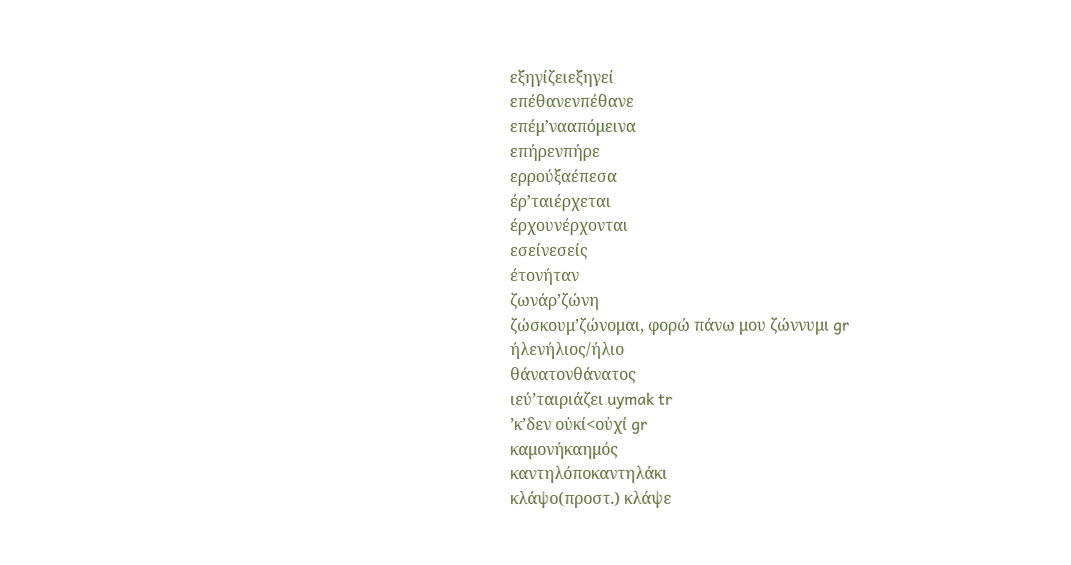εξηγίζειεξηγεί
επέθανενπέθανε
επέμ’νααπόμεινα
επήρενπήρε
ερρούξαέπεσα
έρ’ταιέρχεται
έρχουνέρχονται
εσείνεσείς
έτονήταν
ζωνάρ’ζώνη
ζώσκουμ’ζώνομαι, φορώ πάνω μου ζώννυμι gr
ήλενήλιος/ήλιο
θάνατονθάνατος
ιεύ’ταιριάζει uymak tr
’κ’δεν οὐκί<οὐχί gr
καμονήκαημός
καντηλόποκαντηλάκι
κλάψο(προστ.) κλάψε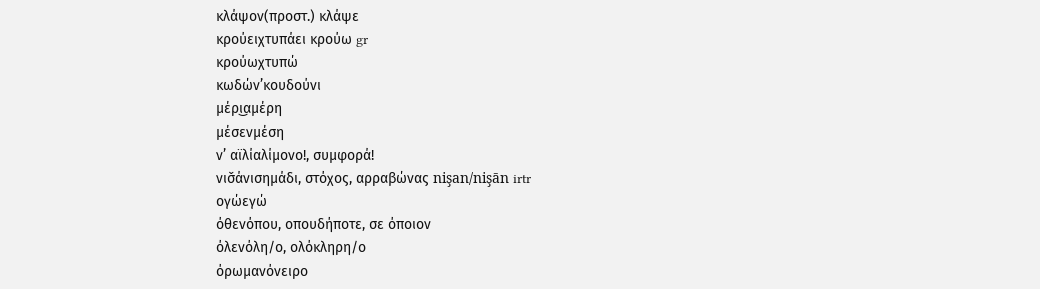κλάψον(προστ.) κλάψε
κρούειχτυπάει κρούω gr
κρούωχτυπώ
κωδών’κουδούνι
μέρι͜αμέρη
μέσενμέση
ν’ αϊλίαλίμονο!, συμφορά!
νισ̌άνισημάδι, στόχος, αρραβώνας nişan/nişān irtr
ογώεγώ
όθενόπου, οπουδήποτε, σε όποιον
όλενόλη/ο, ολόκληρη/ο
όρωμανόνειρο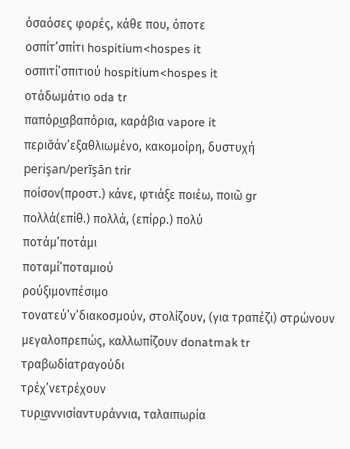όσαόσες φορές, κάθε που, όποτε
οσπίτ’σπίτι hospitium<hospes it
οσπιτί’σπιτιού hospitium<hospes it
οτάδωμάτιο oda tr
παπόρι͜αβαπόρια, καράβια vapore it
περισ̌άν’εξαθλιωμένo, κακομοίρη, δυστυχή perişan/perīşān trir
ποίσον(προστ.) κάνε, φτιάξε ποιέω, ποιῶ gr
πολλά(επίθ.) πολλά, (επίρρ.) πολύ
ποτάμ’ποτάμι
ποταμί’ποταμιού
ρούξιμονπέσιμο
τονατεύ’ν’διακοσμούν, στολίζουν, (για τραπέζι) στρώνουν μεγαλοπρεπώς, καλλωπίζουν donatmak tr
τραβωδίατραγούδι
τρέχ’νετρέχουν
τυρι͜αννισίαντυράννια, ταλαιπωρία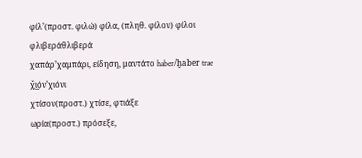φίλ’(προστ. φιλώ) φίλα, (πληθ. φίλον) φίλοι
φλιβεράθλιβερά
χαπάρ’χαμπάρι, είδηση, μαντάτο haber/ḫaber trae
χ̌ι͜όν’χιόνι
χτίσον(προστ.) χτίσε, φτιάξε
ωρία(προστ.) πρόσεξε,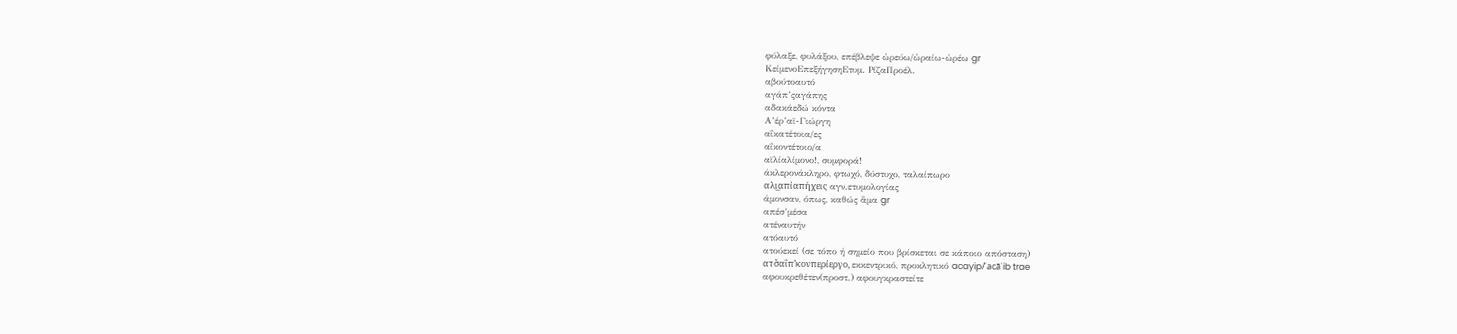φύλαξε, φυλάξου, επέβλεψε ὠρεύω/ὡραίω-ὠρέω gr
ΚείμενοΕπεξήγησηΕτυμ. ΡίζαΠροέλ.
αβούτοαυτό
αγάπ’ςαγάπης
αδακάεδώ κόντα
Α’έρ’αϊ-Γιώργη
αΐκατέτοια/ες
αΐκοντέτοιο/α
αϊλίαλίμονο!, συμφορά!
άκλερονάκληρο, φτωχό, δύστυχο, ταλαίπωρο
αλι͜απίαπήχεις αγν.ετυμολογίας
άμονσαν, όπως, καθώς ἅμα gr
απέσ’μέσα
ατέναυτήν
ατόαυτό
ατούεκεί (σε τόπο ή σημείο που βρίσκεται σε κάποιο απόσταση)
ατσ̌αΐπ’κονπερίεργο, εκκεντρικό, προκλητικό acayip/ʿacāʾib trae
αφουκρεθέτεν(προστ.) αφουγκραστείτε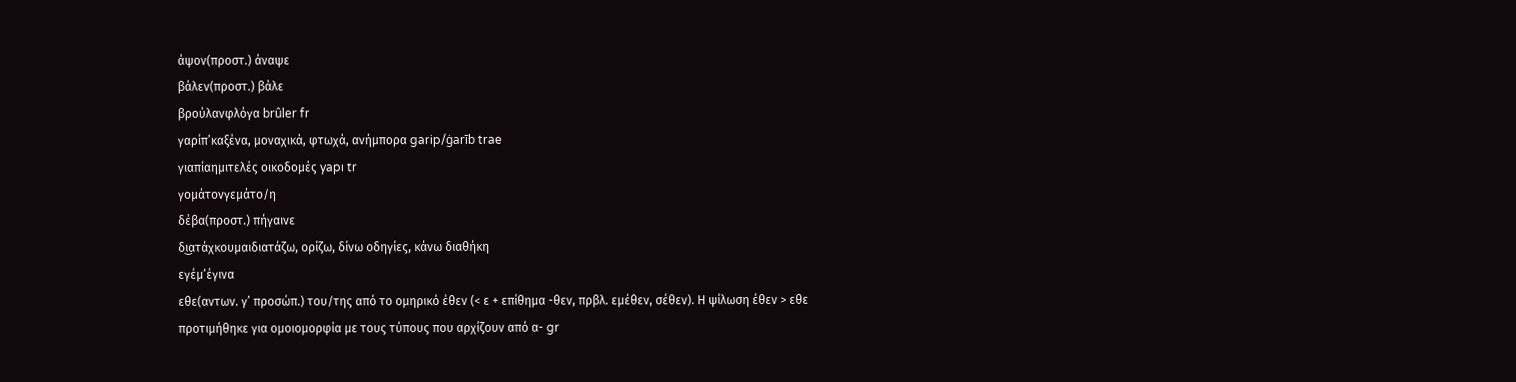άψον(προστ.) άναψε
βάλεν(προστ.) βάλε
βρούλανφλόγα brûler fr
γαρίπ’καξένα, μοναχικά, φτωχά, ανήμπορα garip/ġarīb trae
γιαπίαημιτελές οικοδομές yapı tr
γομάτονγεμάτο/η
δέβα(προστ.) πήγαινε
δι͜ατάχκουμαιδιατάζω, ορίζω, δίνω οδηγίες, κάνω διαθήκη
εγέμ’έγινα
εθε(αντων. γ’ προσώπ.) του/της από το ομηρικό έθεν (< ε + επίθημα -θεν, πρβλ. εμέθεν, σέθεν). Η ψίλωση έθεν > εθε προτιμήθηκε για ομοιομορφία με τους τύπους που αρχίζουν από α- gr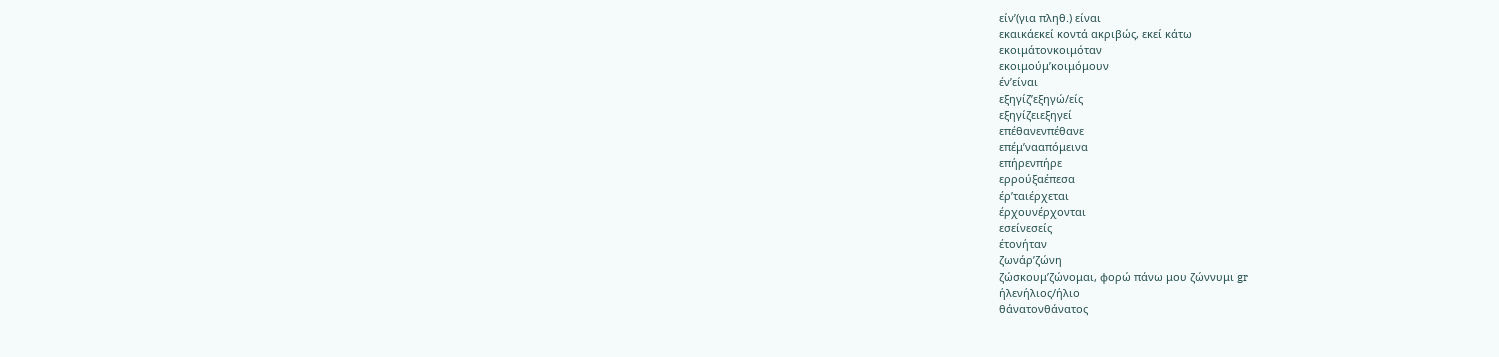είν’(για πληθ.) είναι
εκαικάεκεί κοντά ακριβώς, εκεί κάτω
εκοιμάτονκοιμόταν
εκοιμούμ’κοιμόμουν
έν’είναι
εξηγίζ’εξηγώ/είς
εξηγίζειεξηγεί
επέθανενπέθανε
επέμ’νααπόμεινα
επήρενπήρε
ερρούξαέπεσα
έρ’ταιέρχεται
έρχουνέρχονται
εσείνεσείς
έτονήταν
ζωνάρ’ζώνη
ζώσκουμ’ζώνομαι, φορώ πάνω μου ζώννυμι gr
ήλενήλιος/ήλιο
θάνατονθάνατος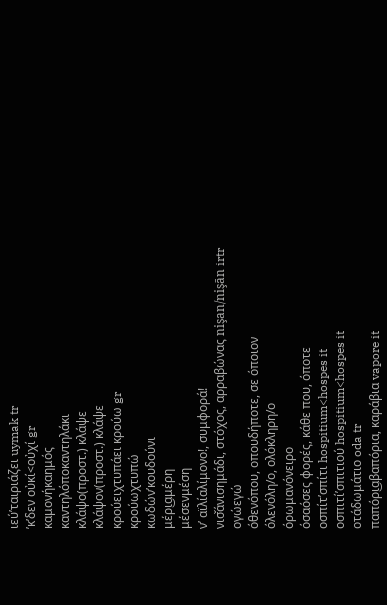ιεύ’ταιριάζει uymak tr
’κ’δεν οὐκί<οὐχί gr
καμονήκαημός
καντηλόποκαντηλάκι
κλάψο(προστ.) κλάψε
κλάψον(προστ.) κλάψε
κρούειχτυπάει κρούω gr
κρούωχτυπώ
κωδών’κουδούνι
μέρι͜αμέρη
μέσενμέση
ν’ αϊλίαλίμονο!, συμφορά!
νισ̌άνισημάδι, στόχος, αρραβώνας nişan/nişān irtr
ογώεγώ
όθενόπου, οπουδήποτε, σε όποιον
όλενόλη/ο, ολόκληρη/ο
όρωμανόνειρο
όσαόσες φορές, κάθε που, όποτε
οσπίτ’σπίτι hospitium<hospes it
οσπιτί’σπιτιού hospitium<hospes it
οτάδωμάτιο oda tr
παπόρι͜αβαπόρια, καράβια vapore it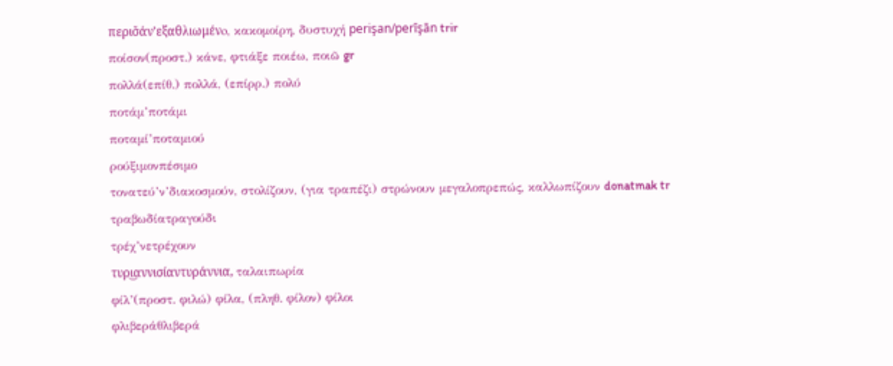περισ̌άν’εξαθλιωμένo, κακομοίρη, δυστυχή perişan/perīşān trir
ποίσον(προστ.) κάνε, φτιάξε ποιέω, ποιῶ gr
πολλά(επίθ.) πολλά, (επίρρ.) πολύ
ποτάμ’ποτάμι
ποταμί’ποταμιού
ρούξιμονπέσιμο
τονατεύ’ν’διακοσμούν, στολίζουν, (για τραπέζι) στρώνουν μεγαλοπρεπώς, καλλωπίζουν donatmak tr
τραβωδίατραγούδι
τρέχ’νετρέχουν
τυρι͜αννισίαντυράννια, ταλαιπωρία
φίλ’(προστ. φιλώ) φίλα, (πληθ. φίλον) φίλοι
φλιβεράθλιβερά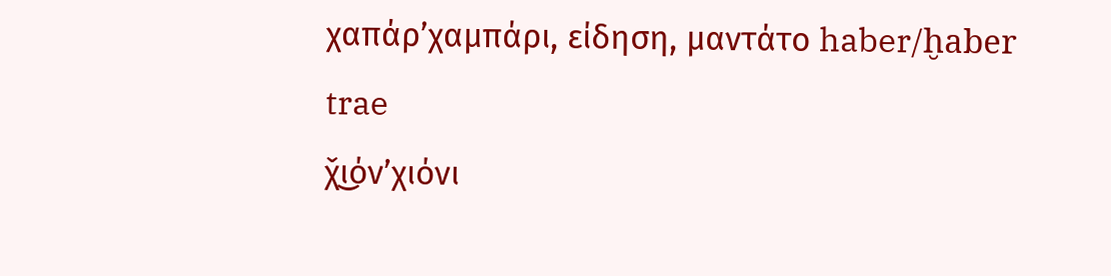χαπάρ’χαμπάρι, είδηση, μαντάτο haber/ḫaber trae
χ̌ι͜όν’χιόνι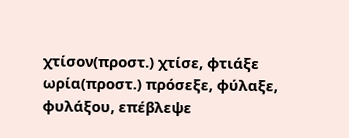χτίσον(προστ.) χτίσε, φτιάξε
ωρία(προστ.) πρόσεξε, φύλαξε, φυλάξου, επέβλεψε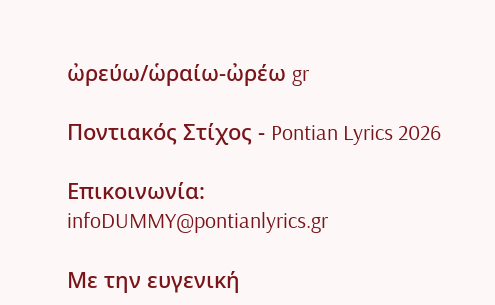ὠρεύω/ὡραίω-ὠρέω gr

Ποντιακός Στίχος - Pontian Lyrics 2026

Επικοινωνία: infoDUMMY@pontianlyrics.gr

Με την ευγενική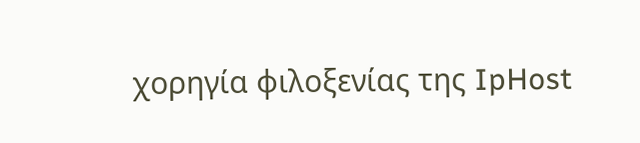χορηγία φιλοξενίας της IpHost